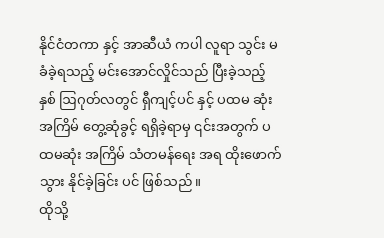နိုင်ငံတကာ နှင့် အာဆီယံ ကပါ လူရာ သွင်း မခံခဲ့ရသည့် မင်းအောင်လှိုင်သည် ပြီးခဲ့သည့် နှစ် ဩဂုတ်လတွင် ရှီကျင့်ပင် နှင့် ပထမ ဆုံးအကြိမ် တွေ့ဆုံခွင့် ရရှိခဲ့ရာမှ ၎င်းအတွက် ပထမဆုံး အကြိမ် သံတမန်ရေး အရ ထိုးဖောက် သွား နိုင်ခဲ့ခြင်း ပင် ဖြစ်သည်။
ထိုသို့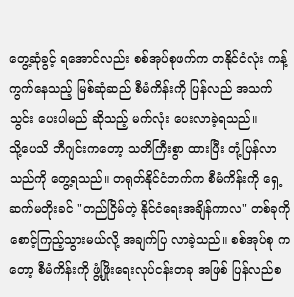တွေ့ဆုံခွင့် ရအောင်လည်း စစ်အုပ်စုဖက်က တနိုင်ငံလုံး ကန့်ကွက်နေသည့် မြစ်ဆုံဆည် စီမံကိန်းကို ပြန်လည် အသက်သွင်း ပေးပါမည် ဆိုသည့် မက်လုံး ပေးလာခဲ့ရသည်။
သို့ပေသိ ဘီဂျင်းကတော့ သတိကြီးစွာ ထားပြီး တုံ့ပြန်လာသည်ကို တွေ့ရသည်။ တရုတ်နိုင်ငံဘက်က စီမံကိန်းကို ရှေ့ဆက်မတိုးခင် "တည်ငြိမ်တဲ့ နိုင်ငံရေးအချိန်ကာလ" တစ်ခုကို စောင့်ကြည့်သွားမယ်လို့ အချက်ပြ လာခဲ့သည်။ စစ်အုပ်စု ကတော့ စီမံကိန်းကို ဖွံ့ဖြိုးရေးလုပ်ငန်းတခု အဖြစ် ပြန်လည်စ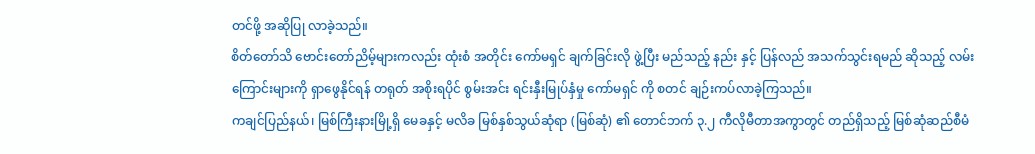တင်ဖို့ အဆိုပြု လာခဲ့သည်။
စိတ်တော်သိ ဗောင်းတော်ညိမ့်များကလည်း ထုံးစံ အတိုင်း ကော်မရှင် ချက်ခြင်းလို ဖွဲ့ပြီး မည်သည့် နည်း နှင့် ပြန်လည် အသက်သွင်းရမည် ဆိုသည့် လမ်းကြောင်းများကို ရှာဖွေနိုင်ရန် တရုတ် အစိုးရပိုင် စွမ်းအင်း ရင်းနှီးမြုပ်နှံမှု ကော်မရှင် ကို စတင် ချဉ်းကပ်လာခဲ့ကြသည်။
ကချင်ပြည်နယ်၊ မြစ်ကြီးနားမြို့ရှိ မေခနှင့် မလိခ မြစ်နှစ်သွယ်ဆုံရာ (မြစ်ဆုံ) ၏ တောင်ဘက် ၃.၂ ကီလိုမီတာအကွာတွင် တည်ရှိသည့် မြစ်ဆုံဆည်စီမံ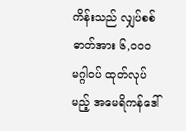ကိန်းသည် လျှပ်စစ်ဓာတ်အား ၆,၀၀၀ မဂ္ဂါဝပ် ထုတ်လုပ်မည့် အမေရိကန်ဒေါ်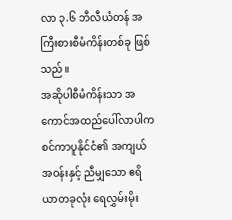လာ ၃.၆ ဘီလီယံတန် အကြီးစားစီမံကိန်းတစ်ခု ဖြစ်သည်။
အဆိုပါစီမံကိန်းသာ အကောင်အထည်ပေါ်လာပါက စင်ကာပူနိုင်ငံ၏ အကျယ်အဝန်းနှင့် ညီမျှသော ဧရိယာတခုလုံး ရေလွှမ်းမိုး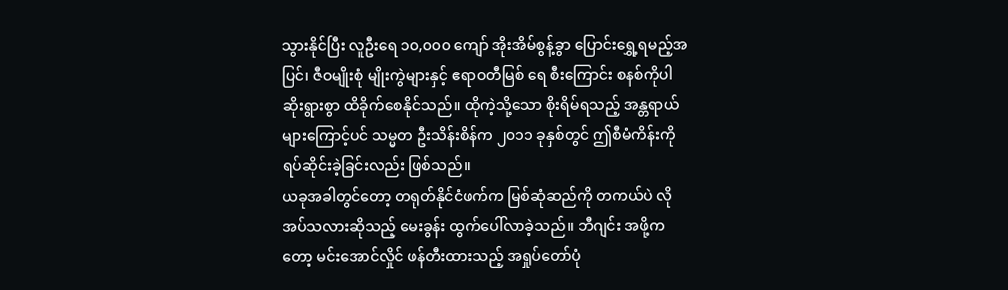သွားနိုင်ပြီး လူဦးရေ ၁၀,၀၀၀ ကျော် အိုးအိမ်စွန့်ခွာ ပြောင်းရွှေ့ရမည့်အပြင်၊ ဇီဝမျိုးစုံ မျိုးကွဲများနှင့် ဧရာဝတီမြစ် ရေ စီးကြောင်း စနစ်ကိုပါ ဆိုးရွားစွာ ထိခိုက်စေနိုင်သည်။ ထိုကဲ့သို့သော စိုးရိမ်ရသည့် အန္တရာယ်များကြောင့်ပင် သမ္မတ ဦးသိန်းစိန်က ၂၀၁၁ ခုနှစ်တွင် ဤစီမံကိန်းကို ရပ်ဆိုင်းခဲ့ခြင်းလည်း ဖြစ်သည်။
ယခုအခါတွင်တော့ တရုတ်နိုင်ငံဖက်က မြစ်ဆုံဆည်ကို တကယ်ပဲ လိုအပ်သလားဆိုသည့် မေးခွန်း ထွက်ပေါ်လာခဲ့သည်။ ဘီဂျင်း အဖို့က တော့ မင်းအောင်လှိုင် ဖန်တီးထားသည့် အရှုပ်တော်ပုံ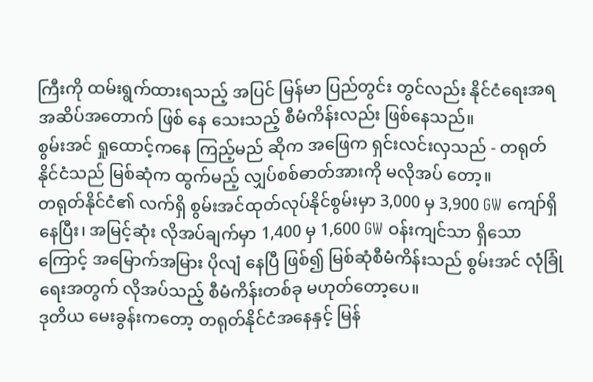ကြီးကို ထမ်းရွက်ထားရသည့် အပြင် မြန်မာ ပြည်တွင်း တွင်လည်း နိုင်ငံရေးအရ အဆိပ်အတောက် ဖြစ် နေ သေးသည့် စီမံကိန်းလည်း ဖြစ်နေသည်။
စွမ်းအင် ရှုထောင့်ကနေ ကြည့်မည် ဆိုက အဖြေက ရှင်းလင်းလှသည် - တရုတ်နိုင်ငံသည် မြစ်ဆုံက ထွက်မည့် လျှပ်စစ်ဓာတ်အားကို မလိုအပ် တော့။
တရုတ်နိုင်ငံ၏ လက်ရှိ စွမ်းအင်ထုတ်လုပ်နိုင်စွမ်းမှာ 3,000 မှ 3,900 GW ကျော်ရှိနေပြီး၊ အမြင့်ဆုံး လိုအပ်ချက်မှာ 1,400 မှ 1,600 GW ဝန်းကျင်သာ ရှိသောကြောင့် အမြောက်အမြား ပိုလျံ နေပြီ ဖြစ်၍ မြစ်ဆုံစီမံကိန်းသည် စွမ်းအင် လုံခြုံရေးအတွက် လိုအပ်သည့် စီမံကိန်းတစ်ခု မဟုတ်တော့ပေ။
ဒုတိယ မေးခွန်းကတော့ တရုတ်နိုင်ငံအနေနှင့် မြန်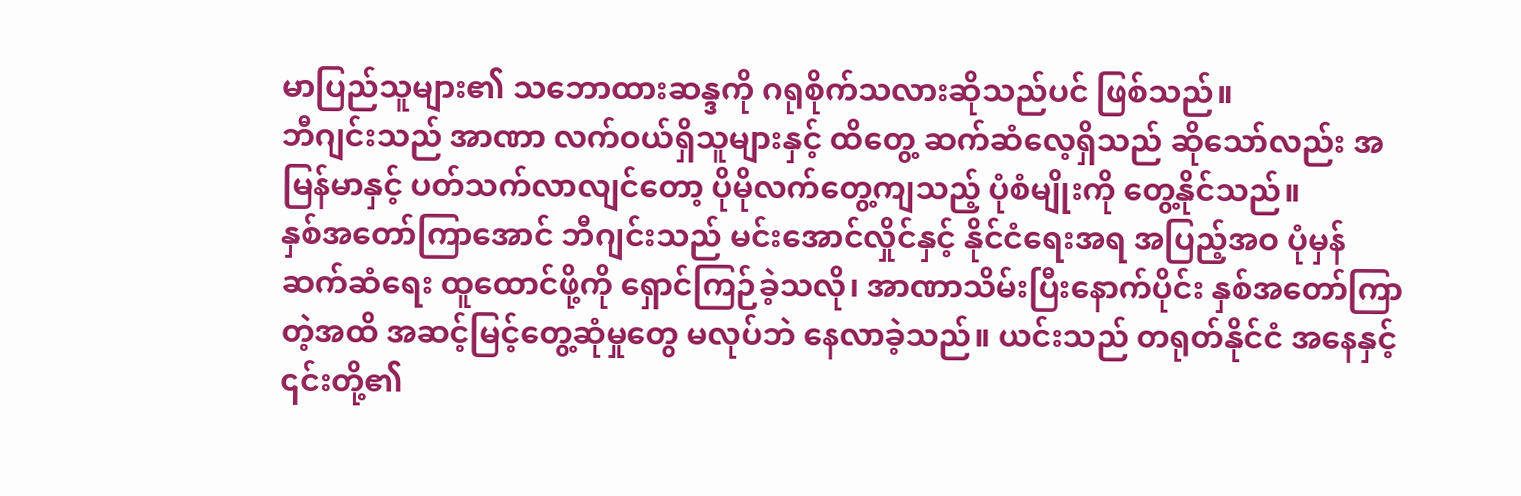မာပြည်သူများ၏ သဘောထားဆန္ဒကို ဂရုစိုက်သလားဆိုသည်ပင် ဖြစ်သည်။
ဘီဂျင်းသည် အာဏာ လက်ဝယ်ရှိသူများနှင့် ထိတွေ့ ဆက်ဆံလေ့ရှိသည် ဆိုသော်လည်း အမြန်မာနှင့် ပတ်သက်လာလျင်တော့ ပိုမိုလက်တွေ့ကျသည့် ပုံစံမျိုးကို တွေ့နိုင်သည်။
နှစ်အတော်ကြာအောင် ဘီဂျင်းသည် မင်းအောင်လှိုင်နှင့် နိုင်ငံရေးအရ အပြည့်အဝ ပုံမှန်ဆက်ဆံရေး ထူထောင်ဖို့ကို ရှောင်ကြဉ်ခဲ့သလို၊ အာဏာသိမ်းပြီးနောက်ပိုင်း နှစ်အတော်ကြာတဲ့အထိ အဆင့်မြင့်တွေ့ဆုံမှုတွေ မလုပ်ဘဲ နေလာခဲ့သည်။ ယင်းသည် တရုတ်နိုင်ငံ အနေနှင့် ၎င်းတို့၏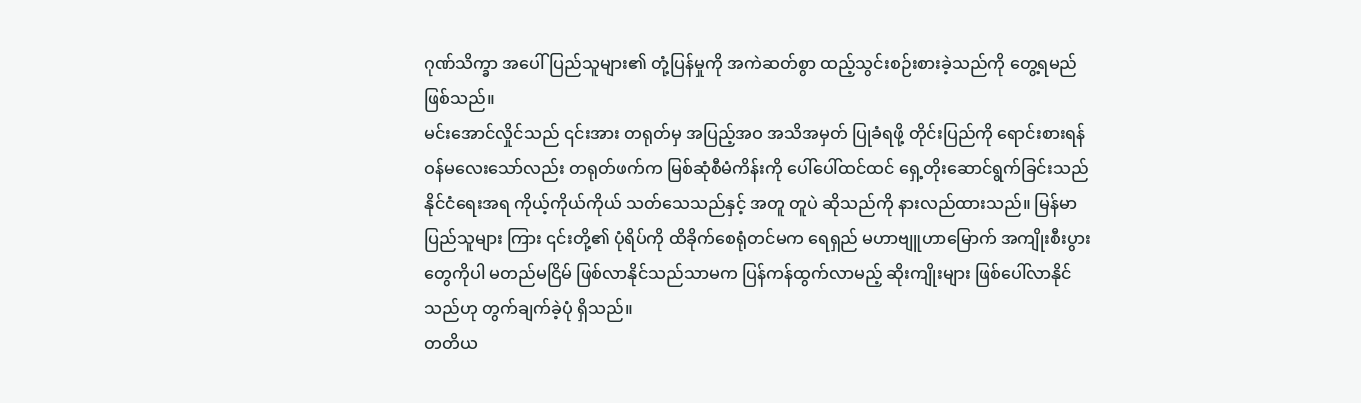ဂုဏ်သိက္ခာ အပေါ် ပြည်သူများ၏ တုံ့ပြန်မှုကို အကဲဆတ်စွာ ထည့်သွင်းစဉ်းစားခဲ့သည်ကို တွေ့ရမည် ဖြစ်သည်။
မင်းအောင်လှိုင်သည် ၎င်းအား တရုတ်မှ အပြည့်အဝ အသိအမှတ် ပြုခံရဖို့ တိုင်းပြည်ကို ရောင်းစားရန် ဝန်မလေးသော်လည်း တရုတ်ဖက်က မြစ်ဆုံစီမံကိန်းကို ပေါ်ပေါ်ထင်ထင် ရှေ့တိုးဆောင်ရွက်ခြင်းသည် နိုင်ငံရေးအရ ကိုယ့်ကိုယ်ကိုယ် သတ်သေသည်နှင့် အတူ တူပဲ ဆိုသည်ကို နားလည်ထားသည်။ မြန်မာပြည်သူများ ကြား ၎င်းတို့၏ ပုံရိပ်ကို ထိခိုက်စေရုံတင်မက ရေရှည် မဟာဗျူဟာမြောက် အကျိုးစီးပွားတွေကိုပါ မတည်မငြိမ် ဖြစ်လာနိုင်သည်သာမက ပြန်ကန်ထွက်လာမည့် ဆိုးကျိုးများ ဖြစ်ပေါ်လာနိုင်သည်ဟု တွက်ချက်ခဲ့ပုံ ရှိသည်။
တတိယ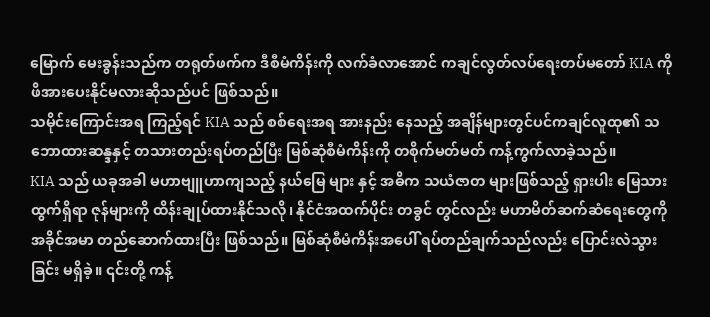မြောက် မေးခွန်းသည်က တရုတ်ဖက်က ဒီစီမံကိန်းကို လက်ခံလာအောင် ကချင်လွတ်လပ်ရေးတပ်မတော် KIA ကို ဖိအားပေးနိုင်မလားဆိုသည်ပင် ဖြစ်သည်။
သမိုင်းကြောင်းအရ ကြည့်ရင် KIA သည် စစ်ရေးအရ အားနည်း နေသည့် အချိန်များတွင်ပင်ကချင်လူထု၏ သဘောထားဆန္ဒနှင့် တသားတည်းရပ်တည်ပြီး မြစ်ဆုံစီမံကိန်းကို တစိုက်မတ်မတ် ကန့်ကွက်လာခဲ့သည်။
KIA သည် ယခုအခါ မဟာဗျူဟာကျသည့် နယ်မြေ များ နှင့် အဓိက သယံဇာတ များဖြစ်သည့် ရှားပါး မြေသား ထွက်ရှိရာ ဇုန်များကို ထိန်းချုပ်ထားနိုင်သလို၊ နိုင်ငံအထက်ပိုင်း တခွင် တွင်လည်း မဟာမိတ်ဆက်ဆံရေးတွေကို အခိုင်အမာ တည်ဆောက်ထားပြီး ဖြစ်သည်။ မြစ်ဆုံစီမံကိန်းအပေါ် ရပ်တည်ချက်သည်လည်း ပြောင်းလဲသွားခြင်း မရှိခဲ့။ ၎င်းတို့ ကန့်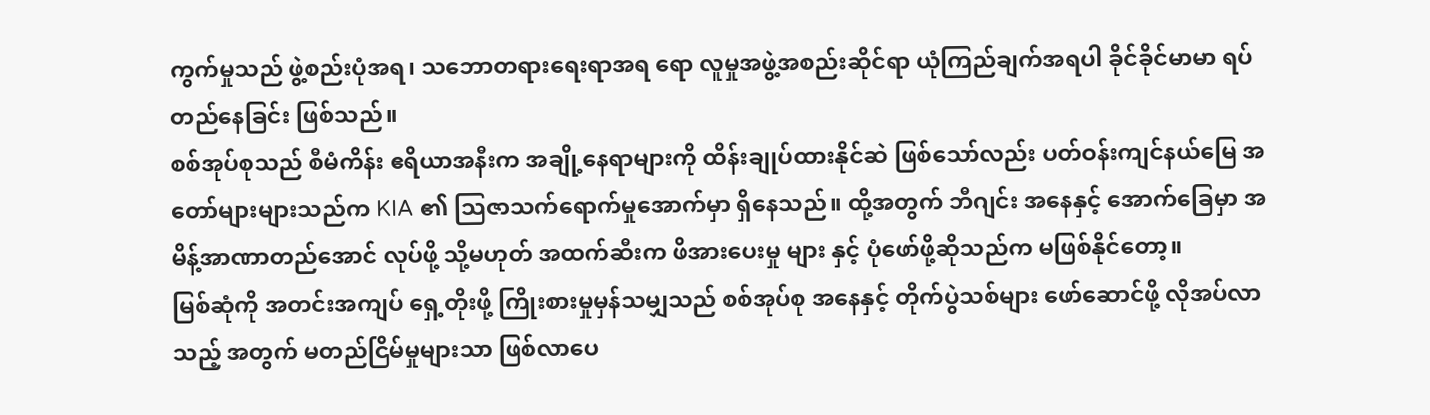ကွက်မှုသည် ဖွဲ့စည်းပုံအရ၊ သဘောတရားရေးရာအရ ရော လူမှုအဖွဲ့အစည်းဆိုင်ရာ ယုံကြည်ချက်အရပါ ခိုင်ခိုင်မာမာ ရပ်တည်နေခြင်း ဖြစ်သည်။
စစ်အုပ်စုသည် စီမံကိန်း ဧရိယာအနီးက အချို့နေရာများကို ထိန်းချုပ်ထားနိုင်ဆဲ ဖြစ်သော်လည်း ပတ်ဝန်းကျင်နယ်မြေ အတော်များများသည်က KIA ၏ သြဇာသက်ရောက်မှုအောက်မှာ ရှိနေသည်။ ထို့အတွက် ဘီဂျင်း အနေနှင့် အောက်ခြေမှာ အမိန့်အာဏာတည်အောင် လုပ်ဖို့ သို့မဟုတ် အထက်ဆီးက ဖိအားပေးမှု များ နှင့် ပုံဖော်ဖို့ဆိုသည်က မဖြစ်နိုင်တော့။
မြစ်ဆုံကို အတင်းအကျပ် ရှေ့တိုးဖို့ ကြိုးစားမှုမှန်သမျှသည် စစ်အုပ်စု အနေနှင့် တိုက်ပွဲသစ်များ ဖော်ဆောင်ဖို့ လိုအပ်လာသည့် အတွက် မတည်ငြိမ်မှုများသာ ဖြစ်လာပေ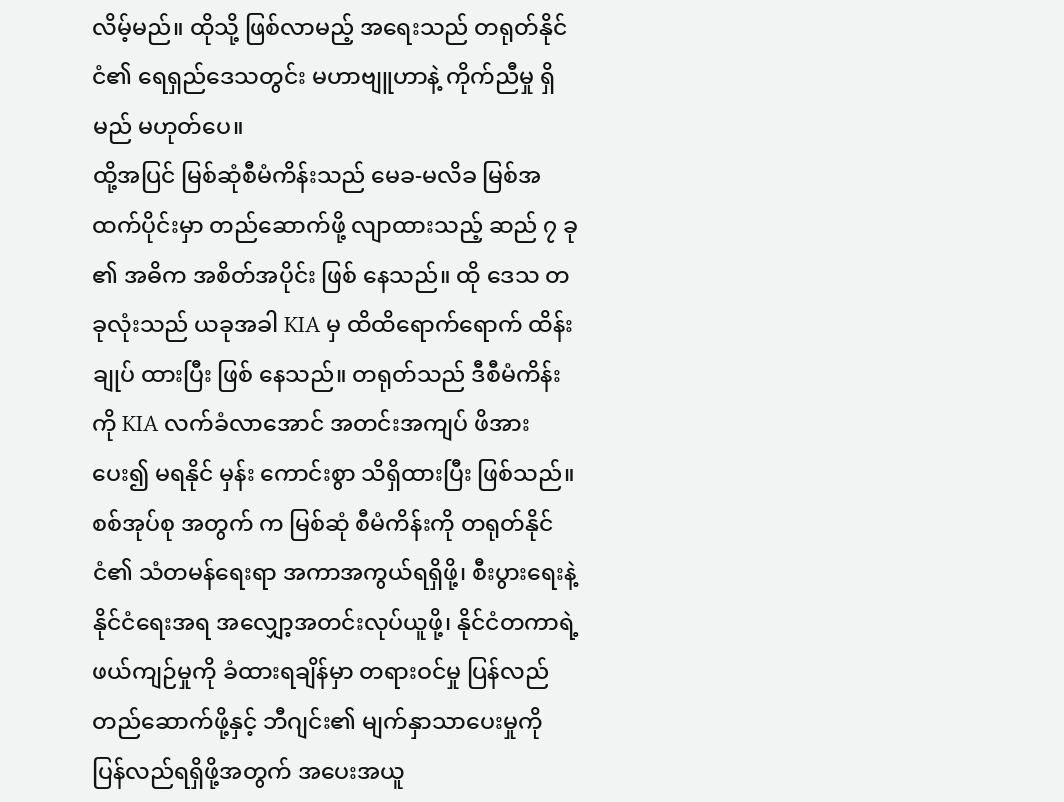လိမ့်မည်။ ထိုသို့ ဖြစ်လာမည့် အရေးသည် တရုတ်နိုင်ငံ၏ ရေရှည်ဒေသတွင်း မဟာဗျူဟာနဲ့ ကိုက်ညီမှု ရှိမည် မဟုတ်ပေ။
ထို့အပြင် မြစ်ဆုံစီမံကိန်းသည် မေခ-မလိခ မြစ်အထက်ပိုင်းမှာ တည်ဆောက်ဖို့ လျာထားသည့် ဆည် ၇ ခု ၏ အဓိက အစိတ်အပိုင်း ဖြစ် နေသည်။ ထို ဒေသ တခုလုံးသည် ယခုအခါ KIA မှ ထိထိရောက်ရောက် ထိန်းချုပ် ထားပြီး ဖြစ် နေသည်။ တရုတ်သည် ဒီစီမံကိန်းကို KIA လက်ခံလာအောင် အတင်းအကျပ် ဖိအားပေး၍ မရနိုင် မှန်း ကောင်းစွာ သိရှိထားပြီး ဖြစ်သည်။
စစ်အုပ်စု အတွက် က မြစ်ဆုံ စီမံကိန်းကို တရုတ်နိုင်ငံ၏ သံတမန်ရေးရာ အကာအကွယ်ရရှိဖို့၊ စီးပွားရေးနဲ့ နိုင်ငံရေးအရ အလျှော့အတင်းလုပ်ယူဖို့၊ နိုင်ငံတကာရဲ့ ဖယ်ကျဉ်မှုကို ခံထားရချိန်မှာ တရားဝင်မှု ပြန်လည်တည်ဆောက်ဖို့နှင့် ဘီဂျင်း၏ မျက်နှာသာပေးမှုကို ပြန်လည်ရရှိဖို့အတွက် အပေးအယူ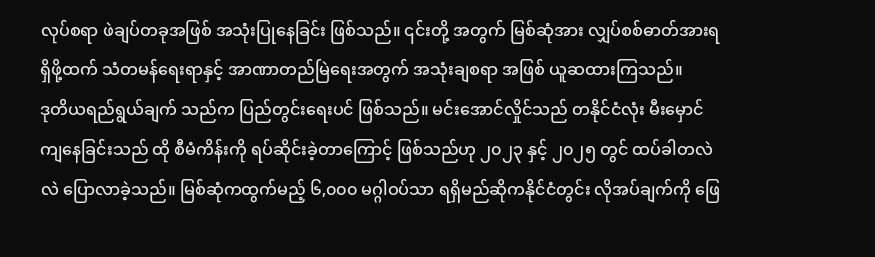လုပ်စရာ ဖဲချပ်တခုအဖြစ် အသုံးပြုနေခြင်း ဖြစ်သည်။ ၎င်းတို့ အတွက် မြစ်ဆုံအား လျှပ်စစ်ဓာတ်အားရရှိဖို့ထက် သံတမန်ရေးရာနှင့် အာဏာတည်မြဲရေးအတွက် အသုံးချစရာ အဖြစ် ယူဆထားကြသည်။
ဒုတိယရည်ရွယ်ချက် သည်က ပြည်တွင်းရေးပင် ဖြစ်သည်။ မင်းအောင်လှိုင်သည် တနိုင်ငံလုံး မီးမှောင် ကျနေခြင်းသည် ထို စီမံကိန်းကို ရပ်ဆိုင်းခဲ့တာကြောင့် ဖြစ်သည်ဟု ၂၀၂၃ နှင့် ၂၀၂၅ တွင် ထပ်ခါတလဲလဲ ပြောလာခဲ့သည်။ မြစ်ဆုံကထွက်မည့် ၆,၀၀၀ မဂ္ဂါဝပ်သာ ရရှိမည်ဆိုကနိုင်ငံတွင်း လိုအပ်ချက်ကို ဖြေ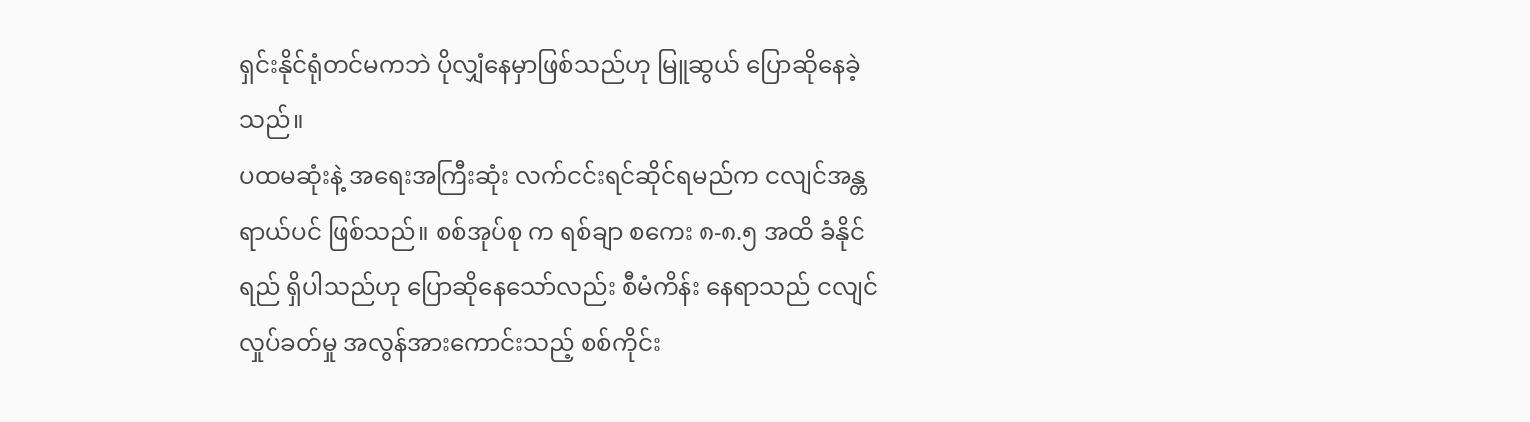ရှင်းနိုင်ရုံတင်မကဘဲ ပိုလျှံနေမှာဖြစ်သည်ဟု မြူဆွယ် ပြောဆိုနေခဲ့သည်။
ပထမဆုံးနဲ့ အရေးအကြီးဆုံး လက်ငင်းရင်ဆိုင်ရမည်က ငလျင်အန္တရာယ်ပင် ဖြစ်သည်။ စစ်အုပ်စု က ရစ်ချာ စကေး ၈-၈.၅ အထိ ခံနိုင်ရည် ရှိပါသည်ဟု ပြောဆိုနေသော်လည်း စီမံကိန်း နေရာသည် ငလျင်လှုပ်ခတ်မှု အလွန်အားကောင်းသည့် စစ်ကိုင်း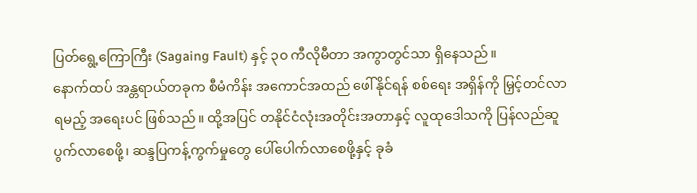ပြတ်ရွေ့ကြောကြီး (Sagaing Fault) နှင့် ၃၀ ကီလိုမီတာ အကွာတွင်သာ ရှိနေသည်။
နောက်ထပ် အန္တရာယ်တခုက စီမံကိန်း အကောင်အထည် ဖေါ်နိုင်ရန် စစ်ရေး အရှိန်ကို မြှင့်တင်လာရမည့် အရေးပင် ဖြစ်သည်။ ထို့အပြင် တနိုင်ငံလုံးအတိုင်းအတာနှင့် လူထုဒေါသကို ပြန်လည်ဆူပွက်လာစေဖို့၊ ဆန္ဒပြကန့်ကွက်မှုတွေ ပေါ်ပေါက်လာစေဖို့နှင့် ခုခံ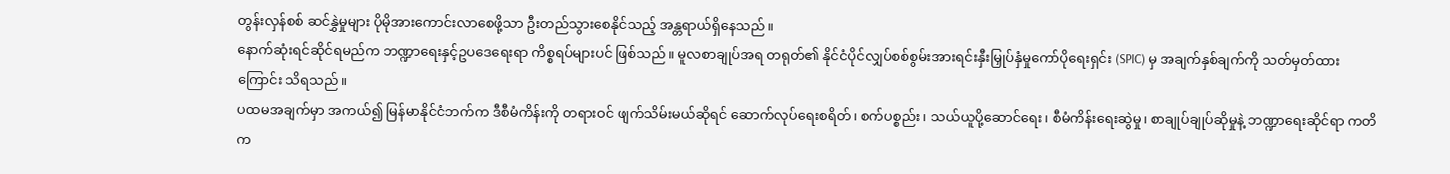တွန်းလှန်စစ် ဆင်နွှဲမှုများ ပိုမိုအားကောင်းလာစေဖို့သာ ဦးတည်သွားစေနိုင်သည့် အန္တရာယ်ရှိနေသည်။
နောက်ဆုံးရင်ဆိုင်ရမည်က ဘဏ္ဍာရေးနှင့်ဥပဒေရေးရာ ကိစ္စရပ်များပင် ဖြစ်သည်။ မူလစာချုပ်အရ တရုတ်၏ နိုင်ငံပိုင်လျှပ်စစ်စွမ်းအားရင်းနှီးမြှုပ်နှံမှုကော်ပိုရေးရှင်း (SPIC) မှ အချက်နှစ်ချက်ကို သတ်မှတ်ထား ကြောင်း သိရသည်။
ပထမအချက်မှာ အကယ်၍ မြန်မာနိုင်ငံဘက်က ဒီစီမံကိန်းကို တရားဝင် ဖျက်သိမ်းမယ်ဆိုရင် ဆောက်လုပ်ရေးစရိတ်၊ စက်ပစ္စည်း၊ သယ်ယူပို့ဆောင်ရေး၊ စီမံကိန်းရေးဆွဲမှု၊ စာချုပ်ချုပ်ဆိုမှုနဲ့ ဘဏ္ဍာရေးဆိုင်ရာ ကတိက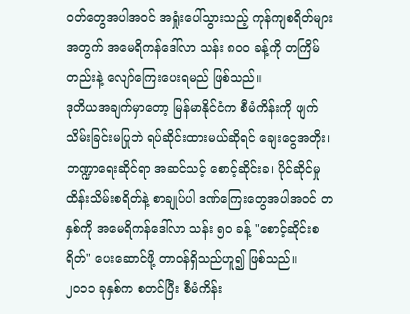ဝတ်တွေအပါအဝင် အရှုံးပေါ်သွားသည့် ကုန်ကျစရိတ်များ အတွက် အမေရိကန်ဒေါ်လာ သန်း ၈၀၀ ခန့်ကို တကြိမ်တည်းနဲ့ လျော်ကြေးပေးရမည် ဖြစ်သည်။
ဒုတိယအချက်မှာတော့ မြန်မာနိုင်ငံက စီမံကိန်းကို ဖျက်သိမ်းခြင်းမပြုဘဲ ရပ်ဆိုင်းထားမယ်ဆိုရင် ချေးငွေအတိုး၊ ဘဏ္ဍာရေးဆိုင်ရာ အဆင်သင့် စောင့်ဆိုင်းခ၊ ပိုင်ဆိုင်မှု ထိန်းသိမ်းစရိတ်နဲ့ စာချုပ်ပါ ဒဏ်ကြေးတွေအပါအဝင် တနှစ်ကို အမေရိကန်ဒေါ်လာ သန်း ၅၀ ခန့် "စောင့်ဆိုင်းစရိတ်" ပေးဆောင်ဖို့ တာဝန်ရှိသည်ဟူ၍ ဖြစ်သည်။
၂၀၁၁ ခုနှစ်က စတင်ပြီး စီမံကိန်း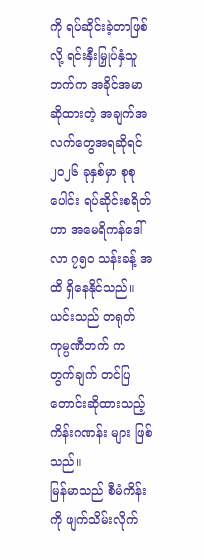ကို ရပ်ဆိုင်းခဲ့တာဖြစ်လို့ ရင်းနှီးမြှုပ်နှံသူဘက်က အခိုင်အမာဆိုထားတဲ့ အချက်အလက်တွေအရဆိုရင် ၂၀၂၆ ခုနှစ်မှာ စုစုပေါင်း ရပ်ဆိုင်းစရိတ်ဟာ အမေရိကန်ဒေါ်လာ ၇၅၀ သန်းခန့် အထိ ရှိနေနိုင်သည်။ ယင်းသည် တရုတ် ကုမ္ပဏီဘက် က တွက်ချက် တင်ပြ တောင်းဆိုထားသည့် ကိန်းဂဏန်း များ ဖြစ်သည်။
မြန်မာသည် စီမံကိန်းကို ဖျက်သိမ်းလိုက်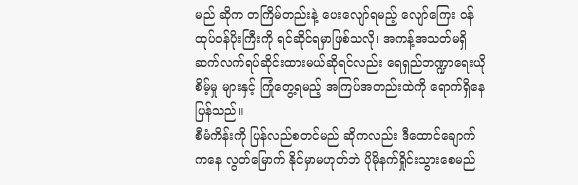မည် ဆိုက တကြိမ်တည်းနဲ့ ပေးလျော်ရမည့် လျော်ကြေး ဝန်ထုပ်ဝန်ပိုးကြီးကို ရင်ဆိုင်ရမှာဖြစ်သလို၊ အကန့်အသတ်မရှိ ဆက်လက်ရပ်ဆိုင်းထားမယ်ဆိုရင်လည်း ရေရှည်ဘဏ္ဍာရေးယိုစိမ့်မှု များနှင့် ကြုံတွေ့ရမည့် အကြပ်အတည်းထဲကို ရောက်ရှိနေပြန်သည်။
စီမံကိန်းကို ပြန်လည်စတင်မည် ဆိုကလည်း ဒီထောင်ချောက်ကနေ လွတ်မြောက် နိုင်မှာမဟုတ်ဘဲ ပိုမိုနက်ရှိုင်းသွားစေမည်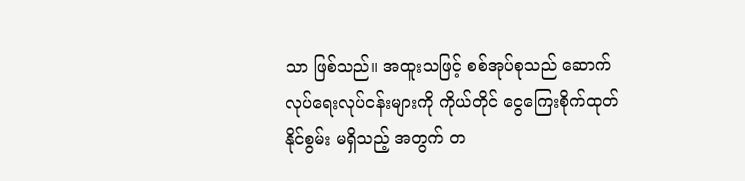သာ ဖြစ်သည်။ အထူးသဖြင့် စစ်အုပ်စုသည် ဆောက်လုပ်ရေးလုပ်ငန်းများကို ကိုယ်တိုင် ငွေကြေးစိုက်ထုတ်နိုင်စွမ်း မရှိသည့် အတွက် တ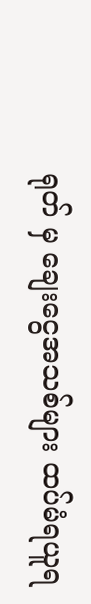ရုတ် မှ ချေးငွေအသစ်များ ထပ်မံရယူရ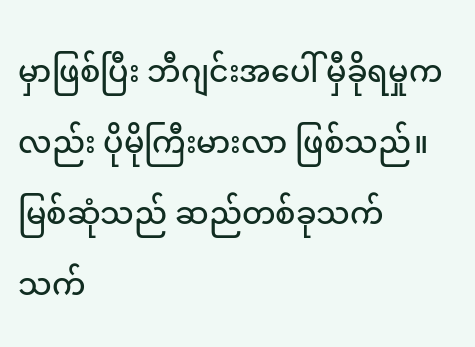မှာဖြစ်ပြီး ဘီဂျင်းအပေါ် မှီခိုရမှုကလည်း ပိုမိုကြီးမားလာ ဖြစ်သည်။
မြစ်ဆုံသည် ဆည်တစ်ခုသက်သက်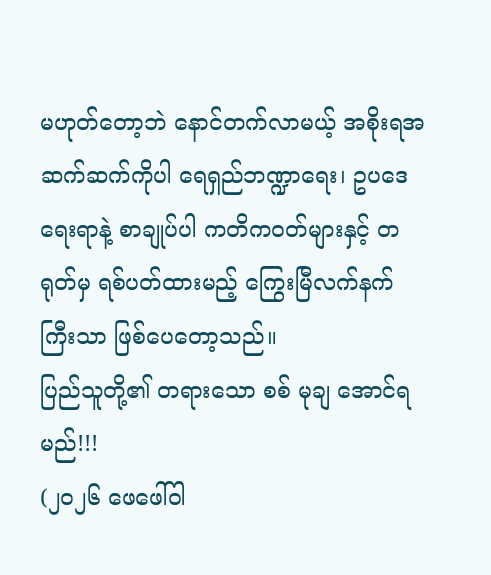မဟုတ်တော့ဘဲ နောင်တက်လာမယ့် အစိုးရအဆက်ဆက်ကိုပါ ရေရှည်ဘဏ္ဍာရေး၊ ဥပဒေရေးရာနဲ့ စာချုပ်ပါ ကတိကဝတ်များနှင့် တရုတ်မှ ရစ်ပတ်ထားမည့် ကြွေးမြီလက်နက် ကြီးသာ ဖြစ်ပေတော့သည်။
ပြည်သူတို့၏ တရားသော စစ် မုချ အောင်ရမည်!!!
(၂၀၂၆ ဖေဖေါ်ဝါ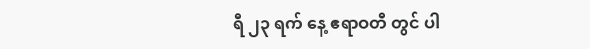ရီ ၂၃ ရက် နေ့ ဧရာဝတီ တွင် ပါ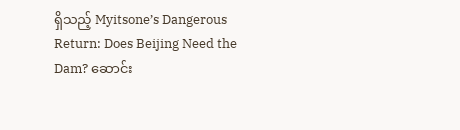ရှိသည့် Myitsone’s Dangerous Return: Does Beijing Need the Dam? ဆောင်း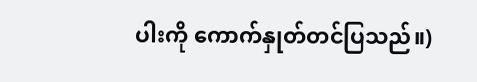ပါးကို ကောက်နှုတ်တင်ပြသည်။)